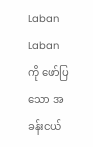Laban
Laban ကို ဖော်ပြသော အခန်းငယ်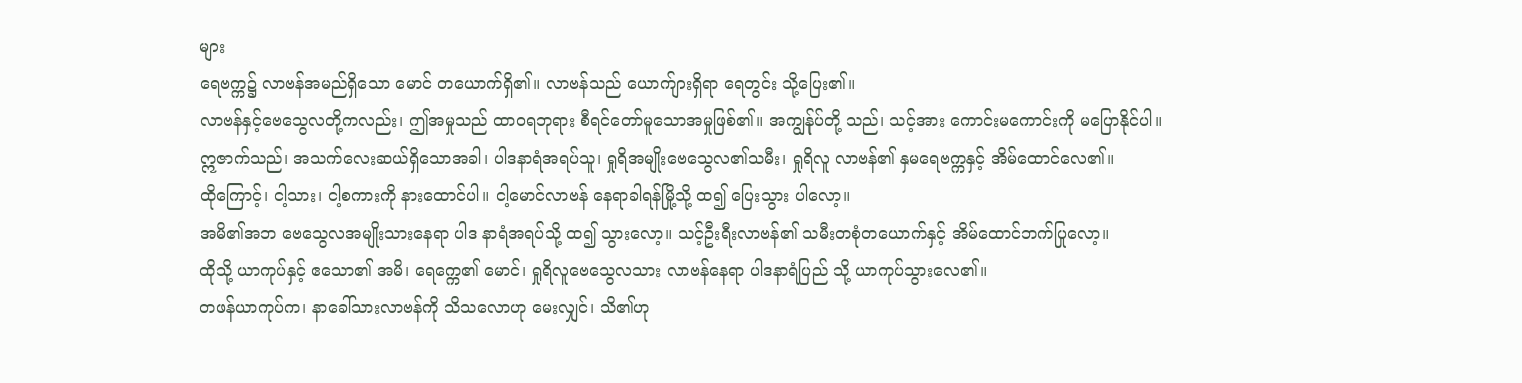များ
ရေဗက္က၌ လာဗန်အမည်ရှိသော မောင် တယောက်ရှိ၏။ လာဗန်သည် ယောက်ျားရှိရာ ရေတွင်း သို့ပြေး၏။
လာဗန်နှင့်ဗေသွေလတို့ကလည်း၊ ဤအမှုသည် ထာဝရဘုရား စီရင်တော်မူသောအမှုဖြစ်၏။ အကျွန်ုပ်တို့ သည်၊ သင့်အား ကောင်းမကောင်းကို မပြောနိုင်ပါ။
ဣဇာက်သည်၊ အသက်လေးဆယ်ရှိသောအခါ၊ ပါဒနာရံအရပ်သူ၊ ရှုရိအမျိုးဗေသွေလ၏သမီး၊ ရှုရိလူ လာဗန်၏ နှမရေဗက္ကနှင့် အိမ်ထောင်လေ၏။
ထိုကြောင့်၊ ငါ့သား၊ ငါ့စကားကို နားထောင်ပါ။ ငါ့မောင်လာဗန် နေရာခါရန်မြို့သို့ ထ၍ ပြေးသွား ပါလော့။
အမိ၏အဘ ဗေသွေလအမျိုးသားနေရာ ပါဒ နာရံအရပ်သို့ ထ၍ သွားလော့။ သင့်ဦးရီးလာဗန်၏ သမီးတစုံတယောက်နှင့် အိမ်ထောင်ဘက်ပြုလော့။
ထိုသို့ ယာကုပ်နှင့် ဧသော၏ အမိ၊ ရေက္ကေ၏ မောင်၊ ရှုရိလူဗေသွေလသား လာဗန်နေရာ ပါဒနာရံပြည် သို့ ယာကုပ်သွားလေ၏။
တဖန်ယာကုပ်က၊ နာခေါ်သားလာဗန်ကို သိသလောဟု မေးလျှင်၊ သိ၏ဟု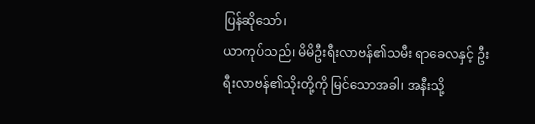ပြန်ဆိုသော်၊
ယာကုပ်သည်၊ မိမိဦးရီးလာဗန်၏သမီး ရာခေလနှင့် ဦးရီးလာဗန်၏သိုးတို့ကို မြင်သောအခါ၊ အနီးသို့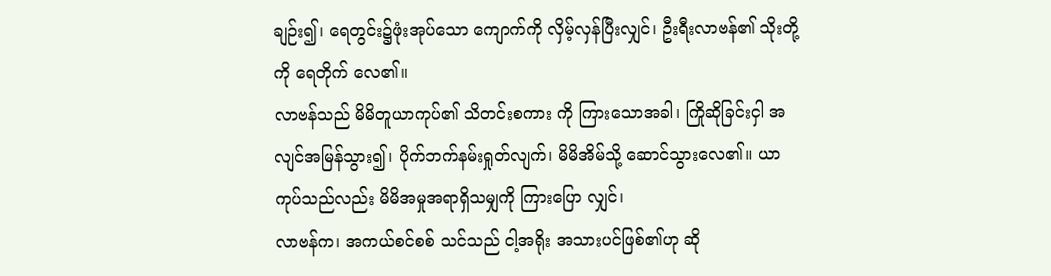ချဉ်း၍၊ ရေတွင်း၌ဖုံးအုပ်သော ကျောက်ကို လှိမ့်လှန်ပြီးလျှင်၊ ဦးရီးလာဗန်၏ သိုးတို့ကို ရေတိုက် လေ၏။
လာဗန်သည် မိမိတူယာကုပ်၏ သိတင်းစကား ကို ကြားသောအခါ၊ ကြိုဆိုခြင်းငှါ အလျင်အမြန်သွား၍၊ ပိုက်ဘက်နမ်းရှုတ်လျက်၊ မိမိအိမ်သို့ ဆောင်သွားလေ၏။ ယာကုပ်သည်လည်း မိမိအမှုအရာရှိသမျှကို ကြားပြော လျှင်၊
လာဗန်က၊ အကယ်စင်စစ် သင်သည် ငါ့အရိုး အသားပင်ဖြစ်၏ဟု ဆို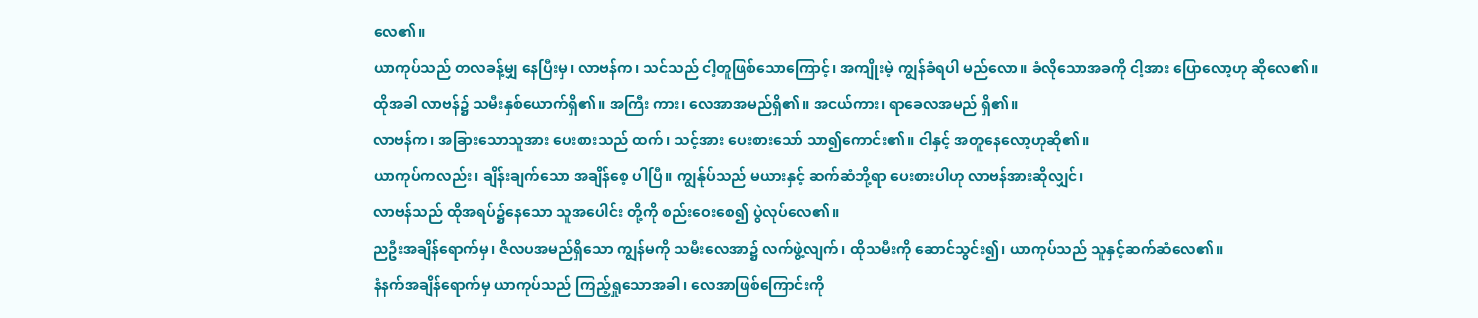လေ၏။
ယာကုပ်သည် တလခန့်မျှ နေပြီးမှ၊ လာဗန်က၊ သင်သည် ငါ့တူဖြစ်သောကြောင့်၊ အကျိုးမဲ့ ကျွန်ခံရပါ မည်လော။ ခံလိုသောအခကို ငါ့အား ပြောလော့ဟု ဆိုလေ၏။
ထိုအခါ လာဗန်၌ သမီးနှစ်ယောက်ရှိ၏။ အကြီး ကား၊ လေအာအမည်ရှိ၏။ အငယ်ကား၊ ရာခေလအမည် ရှိ၏။
လာဗန်က၊ အခြားသောသူအား ပေးစားသည် ထက်၊ သင့်အား ပေးစားသော် သာ၍ကောင်း၏။ ငါနှင့် အတူနေလော့ဟုဆို၏။
ယာကုပ်ကလည်း၊ ချိန်းချက်သော အချိန်စေ့ ပါပြီ။ ကျွန်ုပ်သည် မယားနှင့် ဆက်ဆံဘို့ရာ ပေးစားပါဟု လာဗန်အားဆိုလျှင်၊
လာဗန်သည် ထိုအရပ်၌နေသော သူအပေါင်း တို့ကို စည်းဝေးစေ၍ ပွဲလုပ်လေ၏။
ညဦးအချိန်ရောက်မှ၊ ဇိလပအမည်ရှိသော ကျွန်မကို သမီးလေအာ၌ လက်ဖွဲ့လျက်၊ ထိုသမီးကို ဆောင်သွင်း၍၊ ယာကုပ်သည် သူနှင့်ဆက်ဆံလေ၏။
နံနက်အချိန်ရောက်မှ ယာကုပ်သည် ကြည့်ရှုသောအခါ၊ လေအာဖြစ်ကြောင်းကို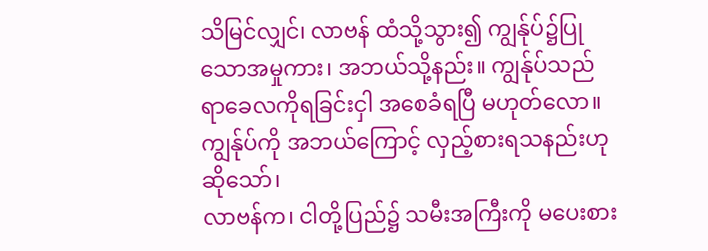သိမြင်လျှင်၊ လာဗန် ထံသို့သွား၍ ကျွန်ုပ်၌ပြုသောအမှုကား၊ အဘယ်သို့နည်း။ ကျွန်ုပ်သည် ရာခေလကိုရခြင်းငှါ အစေခံရပြီ မဟုတ်လော။ ကျွန်ုပ်ကို အဘယ်ကြောင့် လှည့်စားရသနည်းဟု ဆိုသော်၊
လာဗန်က၊ ငါတို့ပြည်၌ သမီးအကြီးကို မပေးစား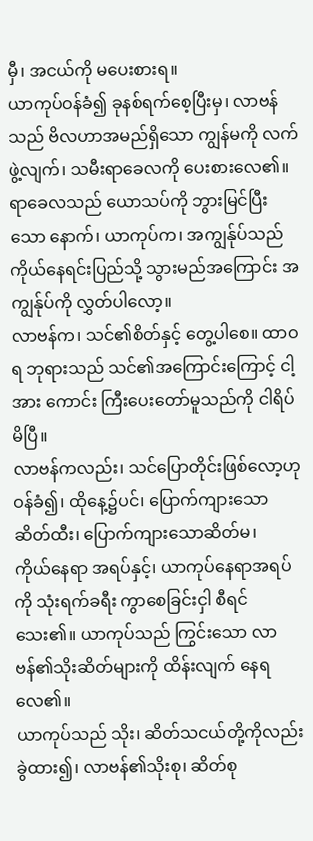မှီ၊ အငယ်ကို မပေးစားရ။
ယာကုပ်ဝန်ခံ၍ ခုနစ်ရက်စေ့ပြီးမှ၊ လာဗန်သည် ဗိလဟာအမည်ရှိသော ကျွန်မကို လက်ဖွဲ့လျက်၊ သမီးရာခေလကို ပေးစားလေ၏။
ရာခေလသည် ယောသပ်ကို ဘွားမြင်ပြီးသော နောက်၊ ယာကုပ်က၊ အကျွန်ုပ်သည် ကိုယ်နေရင်းပြည်သို့ သွားမည်အကြောင်း အကျွန်ုပ်ကို လွှတ်ပါလော့။
လာဗန်က၊ သင်၏စိတ်နှင့် တွေ့ပါစေ။ ထာဝရ ဘုရားသည် သင်၏အကြောင်းကြောင့် ငါ့အား ကောင်း ကြီးပေးတော်မူသည်ကို ငါရိပ်မိပြီ။
လာဗန်ကလည်း၊ သင်ပြောတိုင်းဖြစ်လော့ဟု ဝန်ခံ၍၊ ထိုနေ့၌ပင်၊ ပြောက်ကျားသော ဆိတ်ထီး၊ ပြောက်ကျားသောဆိတ်မ၊
ကိုယ်နေရာ အရပ်နှင့်၊ ယာကုပ်နေရာအရပ်ကို သုံးရက်ခရီး ကွာစေခြင်းငှါ စီရင်သေး၏။ ယာကုပ်သည် ကြွင်းသော လာဗန်၏သိုးဆိတ်များကို ထိန်းလျက် နေရ လေ၏။
ယာကုပ်သည် သိုး၊ ဆိတ်သငယ်တို့ကိုလည်း ခွဲထား၍၊ လာဗန်၏သိုးစု၊ ဆိတ်စု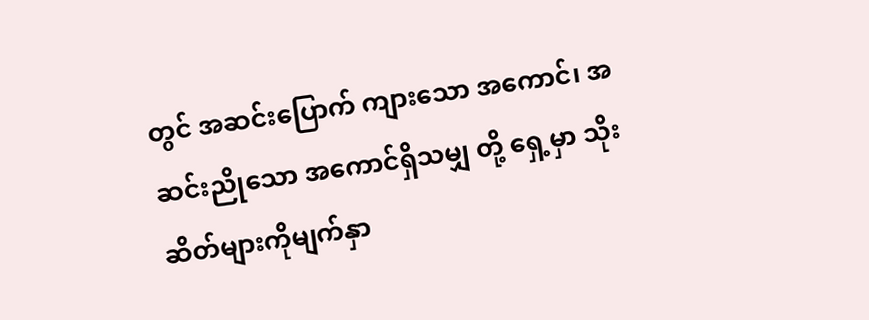တွင် အဆင်းပြောက် ကျားသော အကောင်၊ အဆင်းညိုသော အကောင်ရှိသမျှ တို့ ရှေ့မှာ သိုးဆိတ်များကိုမျက်နှာ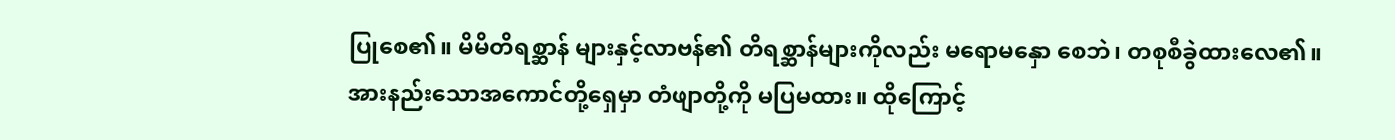ပြုစေ၏။ မိမိတိရစ္ဆာန် များနှင့်လာဗန်၏ တိရစ္ဆာန်များကိုလည်း မရောမနှော စေဘဲ၊ တစုစီခွဲထားလေ၏။
အားနည်းသောအကောင်တို့ရှေမှာ တံဖျာတို့ကို မပြမထား။ ထိုကြောင့်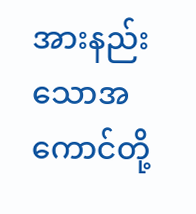အားနည်းသောအကောင်တို့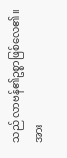သည် လာဗန်၏ဥစ္စာဖြစ်လေ၏။ အား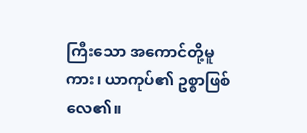ကြီးသော အကောင်တို့မူ ကား၊ ယာကုပ်၏ ဥစ္စာဖြစ်လေ၏။